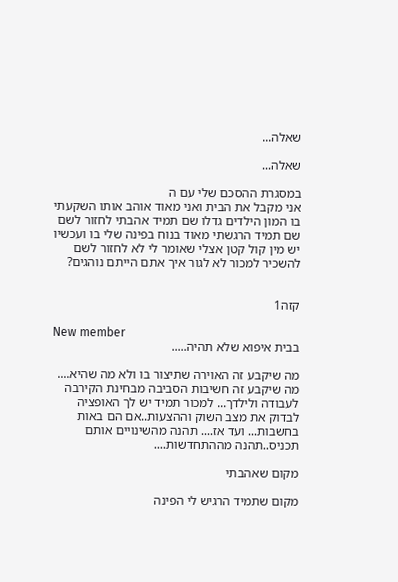שאלה...

שאלה...

במסגרת ההסכם שלי עם ה
אני מקבל את הבית ואני מאוד אוהב אותו השקעתי בו המון הילדים גדלו שם תמיד אהבתי לחזור לשם שם תמיד הרגשתי מאוד בנוח בפינה שלי בו ועכשיו יש מין קול קטן אצלי שאומר לי לא לחזור לשם להשכיר למכור לא לגור איך אתם הייתם נוהגים?


קזה1

New member
בבית איפוא שלא תהיה.....

מה שיקבע זה האוירה שתיצור בו ולא מה שהיא.... מה שיקבע זה חשיבות הסביבה מבחינת הקירבה לעבודה ולילדך... למכור תמיד יש לך האופציה לבדוק את מצב השוק וההצעות..אם הם באות בחשבות... ועד אז.... תהנה מהשינויים אותם תכניס..תהנה מההתחדשות....

מקום שאהבתי

מקום שתמיד הרגיש לי הפינה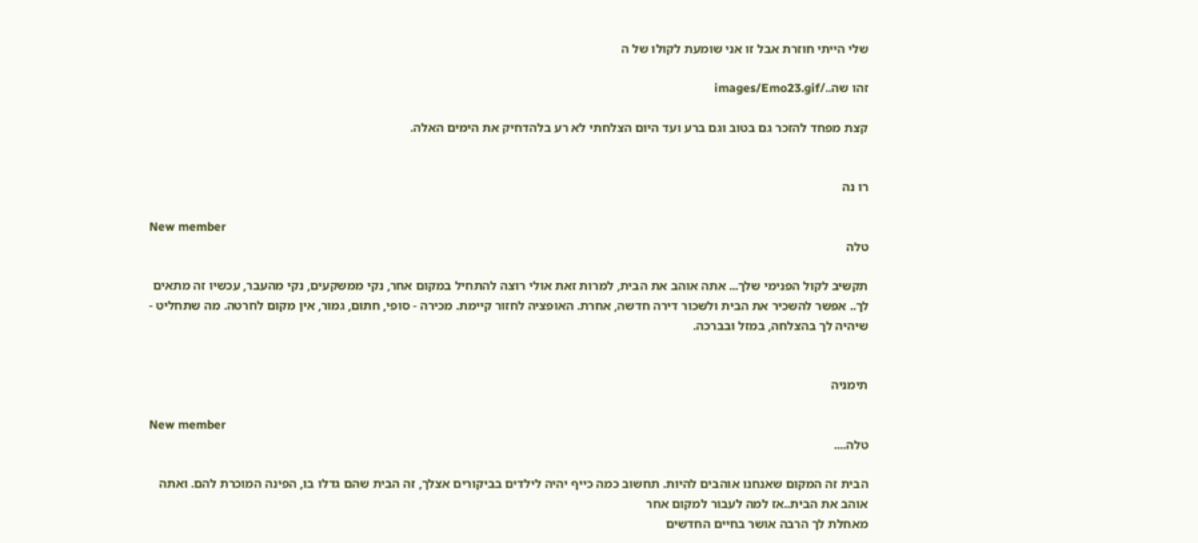שלי הייתי חוזרת אבל זו אני שומעת לקולו של ה

זהו שה../images/Emo23.gif

קצת מפחד להזכר גם בטוב וגם ברע ועד היום הצלחתי לא רע בלהדחיק את הימים האלה.


רו נה

New member
טלה

תקשיב לקול הפנימי שלך... אתה אוהב את הבית, למרות זאת אולי רוצה להתחיל במקום אחר, נקי ממשקעים, נקי מהעבר, עכשיו זה מתאים לך.. אפשר להשכיר את הבית ולשכור דירה חדשה, אחרת. האופציה לחזור קיימת. מכירה - סופי, חתום, גמור, אין מקום לחרטה. מה שתחליט - שיהיה לך בהצלחה, במזל ובברכה.


תימניה

New member
טלה....

הבית זה המקום שאנחנו אוהבים להיות. תחשוב כמה כייף יהיה לילדים בביקורים אצלך, זה הבית שהם גדלו בו, הפינה המוכרת להם. ואתה אוהב את הבית..אז למה לעבור למקום אחר
מאחלת לך הרבה אושר בחיים החדשים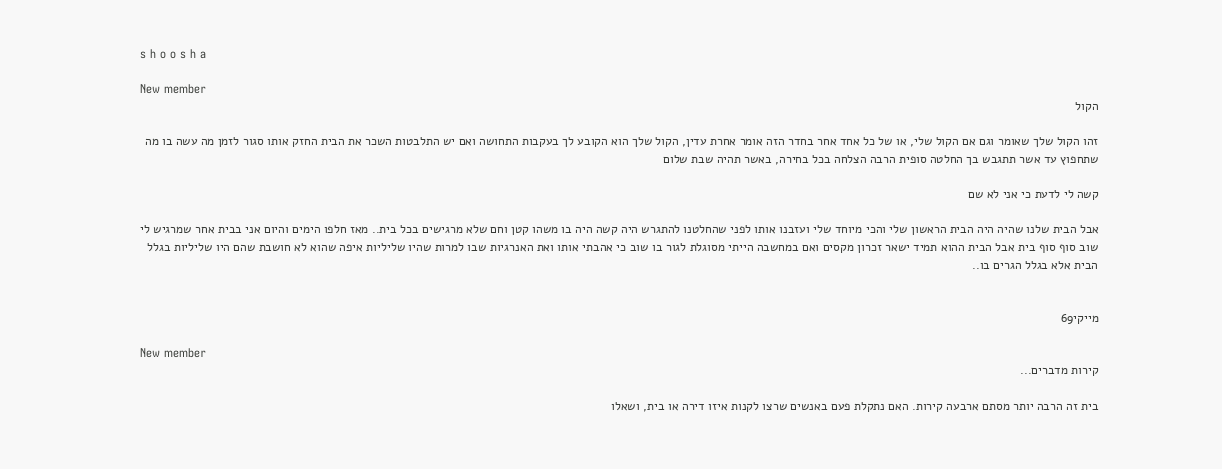s h o o s h a

New member
הקול

זהו הקול שלך שאומר וגם אם הקול שלי, או של כל אחד אחר בחדר הזה אומר אחרת עדין, הקול שלך הוא הקובע לך בעקבות התחושה ואם יש התלבטות השכר את הבית החזק אותו סגור לזמן מה עשה בו מה שתחפוץ עד אשר תתגבש בך החלטה סופית הרבה הצלחה בכל בחירה, באשר תהיה שבת שלום

קשה לי לדעת כי אני לא שם

אבל הבית שלנו שהיה היה הבית הראשון שלי והכי מיוחד שלי ועזבנו אותו לפני שהחלטנו להתגרש היה קשה היה בו משהו קטן וחם שלא מרגישים בכל בית.. מאז חלפו הימים והיום אני בבית אחר שמרגיש לי שוב סוף סוף בית אבל הבית ההוא תמיד ישאר זכרון מקסים ואם במחשבה הייתי מסוגלת לגור בו שוב כי אהבתי אותו ואת האנרגיות שבו למרות שהיו שליליות איפה שהוא לא חושבת שהם היו שליליות בגלל הבית אלא בגלל הגרים בו..


מייקי69

New member
קירות מדברים...

בית זה הרבה יותר מסתם ארבעה קירות. האם נתקלת פעם באנשים שרצו לקנות איזו דירה או בית, ושאלו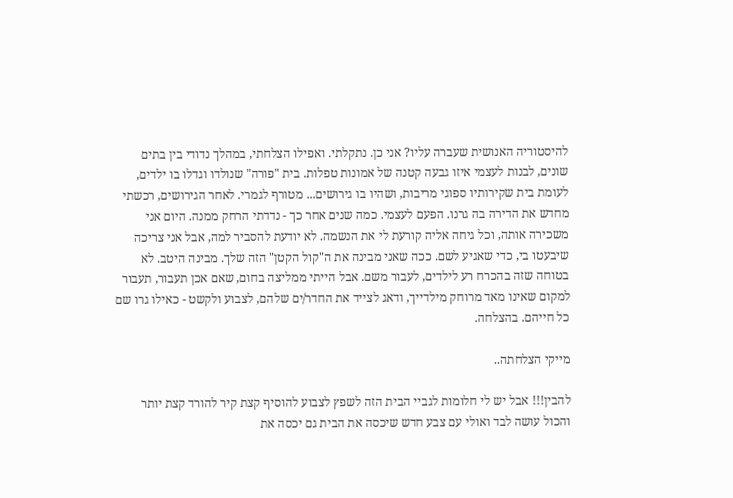להיסטוריה האנושית שעברה עליו? אני כן. נתקלתי. ואפילו הצלחתי, במהלך נדודי בין בתים שונים, לבנות לעצמי איזו גבעה קטנה של אמונות טפלות. בית "פורה" שנולדו וגדלו בו ילדים, לעומת בית שקירותיו ספוגי מריבות, ושהיו בו גירושים... מטורף לגמרי. לאחר הגירושים, רכשתי מחדש את הדירה בה גרנו. הפעם לעצמי. כמה שנים אחר כך - נדדתי הרחק ממנה. היום אני משכירה אותה, וכל גיחה אליה קורעת לי את הנשמה. לא יודעת להסביר למה, אבל אני צריכה שיבעטו בי, כדי שאגיע לשם. ככה שאני מבינה את ה"קול הקטן" הזה שלך. מבינה היטב. לא בטוחה שזה בהכרח רע לילדים, לעבור משם. אבל הייתי ממליצה בחום, שאם אכן תעבור, תעבור למקום שאינו מאד מרוחק מילדייך, ודאג לצייד את החדר/ים שלהם, לצבוע ולקשט - כאילו גרו שם כל חייהם. בהצלחה.

מייקי הצלחתה..

להבין!!! אבל יש לי חלומות לגביי הבית הזה לשפץ לצבוע להוסיף קצת קיר להורד קצת יותר והכול עושה לבד ואולי עם צבע חדש שיכסה את הבית גם יכסה את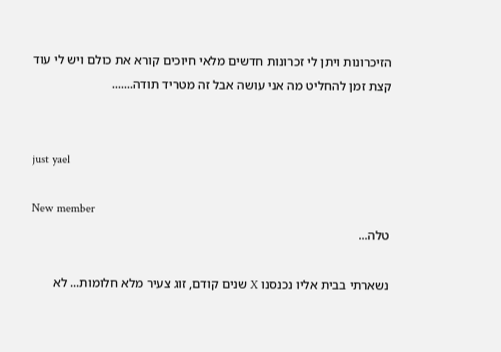הזיכרונות ויתן לי זכרונות חדשים מלאי חיוכים קורא את כולם ויש לי עוד קצת זמן להחליט מה אני עושה אבל זה מטריד תודה.......


just yael

New member
טלה...

נשארתי בבית אליו נכנסנו X שנים קודם, זוג צעיר מלא חלומות... לא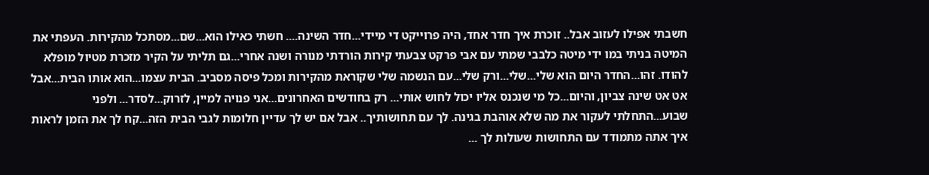חשבתי אפילו לעזוב אבל.. זוכרת איך חדר אחד, היה פרוייקט די מיידי...חדר השינה.... חשתי כאילו הוא...שם...מסתכל מהקירות. העפתי את המיטה בניתי במו ידי מיטה כלבבי שמתי עם אבי פרקט צבעתי קירות הורדתי מנורה ושנה אחרי...גם תליתי על הקיר מזכרת מטיול מופלא להודו. זהו...החדר היום הוא שלי...שלי...ורק שלי...עם הנשמה שלי שקוראת מהקירות ומכל פיסה מסביב. הבית עצמו...הוא אותו הבית...אבל אט אט שינה צביון, והיום...כל מי שנכנס אליו יכול לחוש אותי... רק בחודשים האחרונים...אני פנויה למיין, לזרוק...לסדר... ולפני שבוע...התחלתי לעקור את מה שלא אוהבת בגינה. לך עם תחושותיך.. אבל אם יש לך עדיין חלומות לגבי הבית הזה...קח לך את הזמן לראות איך אתה מתמודד עם התחושות שעולות לך ...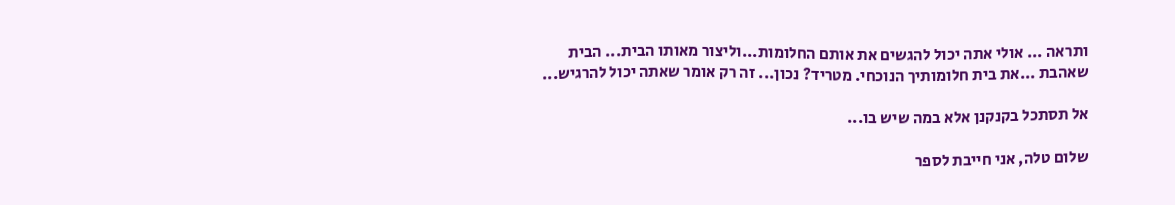ותראה ... אולי אתה יכול להגשים את אותם החלומות...וליצור מאותו הבית... הבית שאהבת ...את בית חלומותיך הנוכחי. מטריד? נכון... זה רק אומר שאתה יכול להרגיש...

אל תסתכל בקנקנן אלא במה שיש בו...

שלום טלה, אני חייבת לספר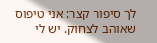לך סיפור קצר: אני טיפוס שאוהב לצחוק. יש לי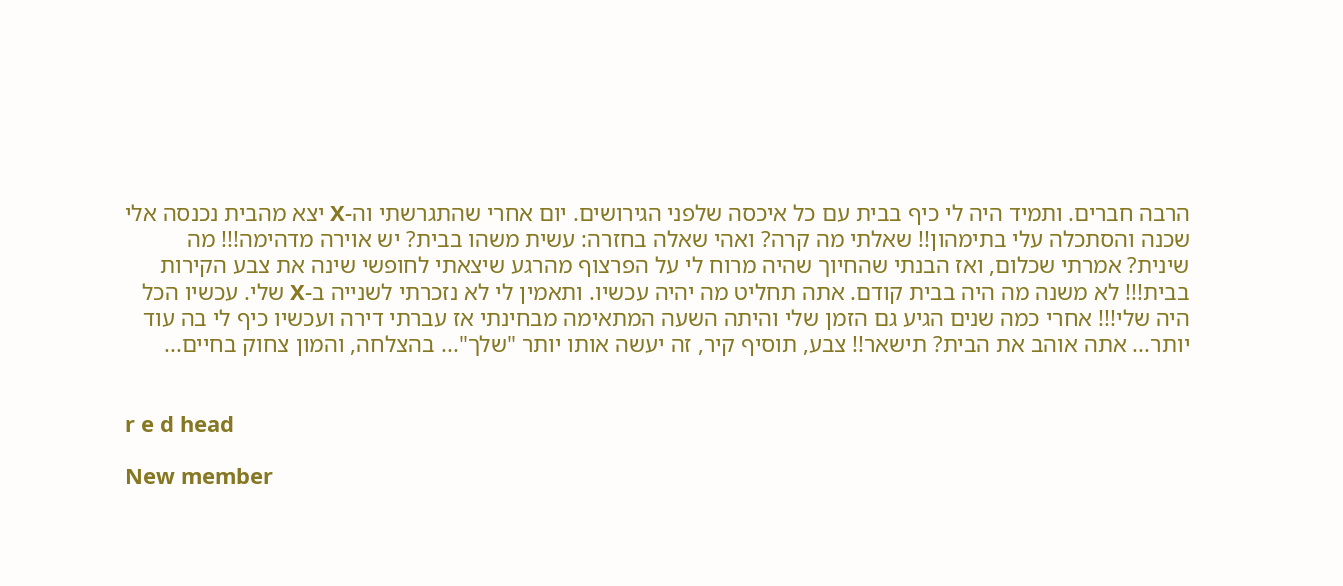הרבה חברים. ותמיד היה לי כיף בבית עם כל איכסה שלפני הגירושים. יום אחרי שהתגרשתי וה-X יצא מהבית נכנסה אלי שכנה והסתכלה עלי בתימהון!! שאלתי מה קרה? ואהי שאלה בחזרה: עשית משהו בבית? יש אוירה מדהימה!!! מה שינית? אמרתי שכלום, ואז הבנתי שהחיוך שהיה מרוח לי על הפרצוף מהרגע שיצאתי לחופשי שינה את צבע הקירות בבית!!! לא משנה מה היה בבית קודם. אתה תחליט מה יהיה עכשיו. ותאמין לי לא נזכרתי לשנייה ב-X שלי. עכשיו הכל היה שלי!!! אחרי כמה שנים הגיע גם הזמן שלי והיתה השעה המתאימה מבחינתי אז עברתי דירה ועכשיו כיף לי בה עוד יותר... אתה אוהב את הבית? תישאר!! צבע, תוסיף קיר, זה יעשה אותו יותר "שלך"... בהצלחה, והמון צחוק בחיים...


r e d head

New member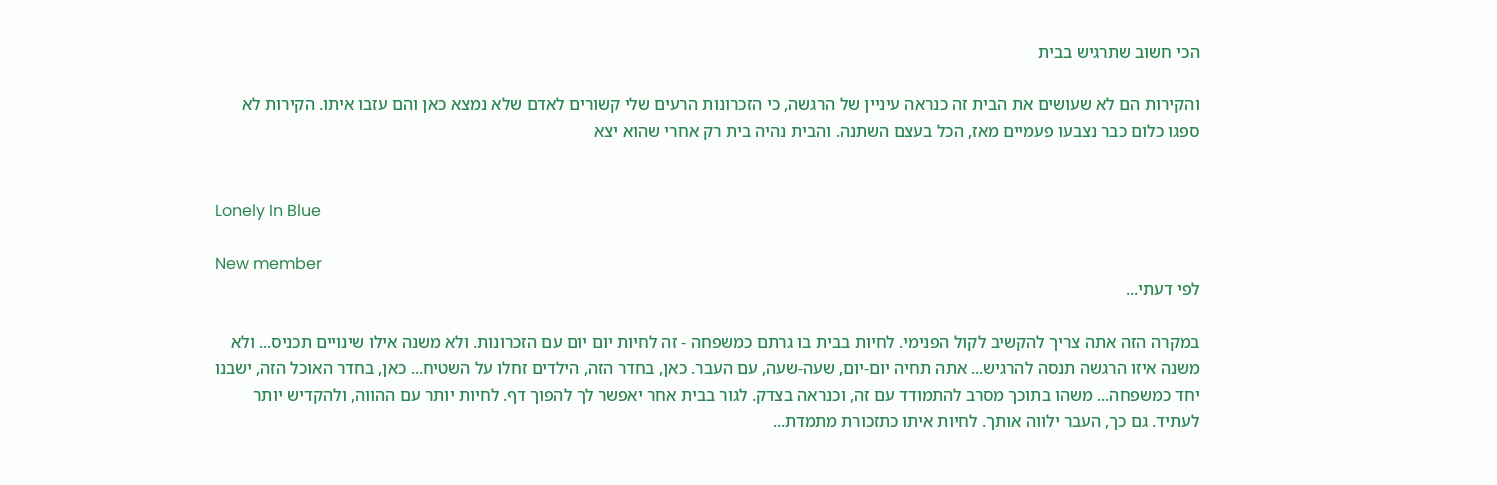הכי חשוב שתרגיש בבית

והקירות הם לא שעושים את הבית זה כנראה עיניין של הרגשה, כי הזכרונות הרעים שלי קשורים לאדם שלא נמצא כאן והם עזבו איתו. הקירות לא ספגו כלום כבר נצבעו פעמיים מאז, הכל בעצם השתנה. והבית נהיה בית רק אחרי שהוא יצא


Lonely In Blue

New member
לפי דעתי...

במקרה הזה אתה צריך להקשיב לקול הפנימי. לחיות בבית בו גרתם כמשפחה - זה לחיות יום יום עם הזכרונות. ולא משנה אילו שינויים תכניס... ולא משנה איזו הרגשה תנסה להרגיש... אתה תחיה יום-יום, שעה-שעה, עם העבר. כאן, בחדר הזה, הילדים זחלו על השטיח... כאן, בחדר האוכל הזה, ישבנו יחד כמשפחה... משהו בתוכך מסרב להתמודד עם זה, וכנראה בצדק. לגור בבית אחר יאפשר לך להפוך דף. לחיות יותר עם ההווה, ולהקדיש יותר לעתיד. גם כך, העבר ילווה אותך. לחיות איתו כתזכורת מתמדת...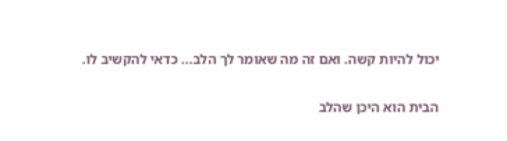יכול להיות קשה. ואם זה מה שאומר לך הלב... כדאי להקשיב לו.

הבית הוא היכן שהלב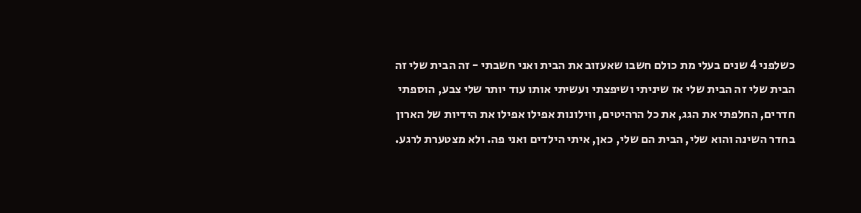כשלפני 4 שנים בעלי מת כולם חשבו שאעזוב את הבית ואני חשבתי - זה הבית שלי זה הבית שלי זה הבית שלי אז שיניתי ושיפצתי ועשיתי אותו עוד יותר שלי צבע, הוספתי חדרים, החלפתי את הגג, את כל הרהיטים, ווילונות אפילו אפילו את הידיות של הארון בחדר השינה והוא שלי, הבית הם שלי, כאן, איתי הילדים ואני פה. ולא מצטערת לרגע.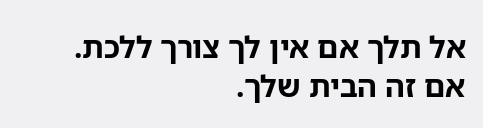אל תלך אם אין לך צורך ללכת. אם זה הבית שלך.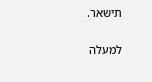תישאר.

למעלה